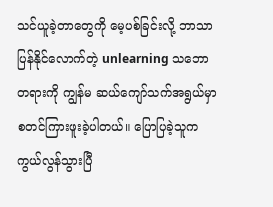သင်ယူခဲ့တာတွေကို မေ့ပစ်ခြင်းလို့ ဘာသာပြန်နိုင်လောက်တဲ့ unlearning သဘောတရားကို ကျွန်မ ဆယ်ကျော်သက်အရွယ်မှာ စတင်ကြားဖူးခဲ့ပါတယ်။ ပြောပြခဲ့သူက ကွယ်လွန်သွားပြီ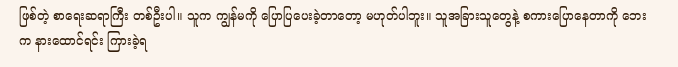ဖြစ်တဲ့ စာရေးဆရာကြီး တစ်ဦးပါ။ သူက ကျွန်မကို ပြောပြပေးခဲ့တာတော့ မဟုတ်ပါဘူး။ သူအခြားသူတွေနဲ့ စကားပြောနေတာကို ဘေးက နားထောင်ရင်း ကြားခဲ့ရ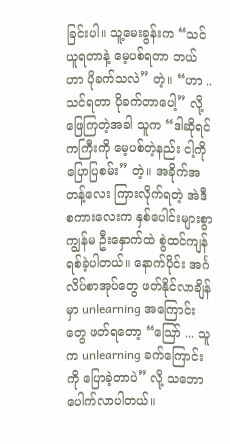ခြင်းပါ။ သူ့မေးခွန်းက “သင်ယူရတာနဲ့ မေ့ပစ်ရတာ ဘယ်ဟာ ပိုခက်သလဲ” တဲ့။ “ဟာ .. သင်ရတာ ပိုခက်တာပေါ့” လို့ ဖြေကြတဲ့အခါ သူက “ဒါဆိုရင် ကကြီးကို မေ့ပစ်တဲ့နည်း ငါ့ကို ပြောပြစမ်း” တဲ့။ အခိုက်အတန့်လေး ကြားလိုက်ရတဲ့ အဲဒီစကားလေးက နှစ်ပေါင်းများစွာ ကျွန်မ ဦးနှောက်ထဲ စွဲထင်ကျန်ရစ်ခဲ့ပါတယ်။ နောက်ပိုင်း အင်္ဂလိပ်စာအုပ်တွေ ဖတ်နိုင်လာချိန်မှာ unlearning အကြောင်းတွေ ဖတ်ရတော့ “သြော် ... သူက unlearning ခက်ကြောင်းကို ပြောခဲ့တာပဲ” လို့ သဘောပေါက်လာပါတယ်။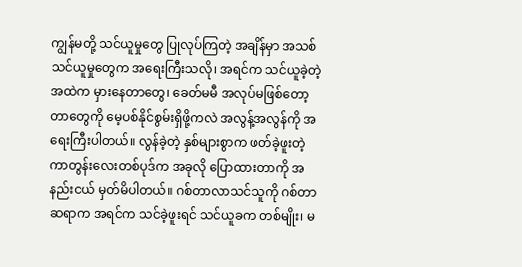ကျွန်မတို့ သင်ယူမှုတွေ ပြုလုပ်ကြတဲ့ အချိန်မှာ အသစ်သင်ယူမှုတွေက အရေးကြီးသလို၊ အရင်က သင်ယူခဲ့တဲ့အထဲက မှားနေတာတွေ၊ ခေတ်မမီ အလုပ်မဖြစ်တော့တာတွေကို မေ့ပစ်နိုင်စွမ်းရှိဖို့ကလဲ အလွန့်အလွန်ကို အရေးကြီးပါတယ်။ လွန်ခဲ့တဲ့ နှစ်များစွာက ဖတ်ခဲ့ဖူးတဲ့ ကာတွန်းလေးတစ်ပုဒ်က အခုလို ပြောထားတာကို အနည်းငယ် မှတ်မိပါတယ်။ ဂစ်တာလာသင်သူကို ဂစ်တာဆရာက အရင်က သင်ခဲ့ဖူးရင် သင်ယူခက တစ်မျိုး၊ မ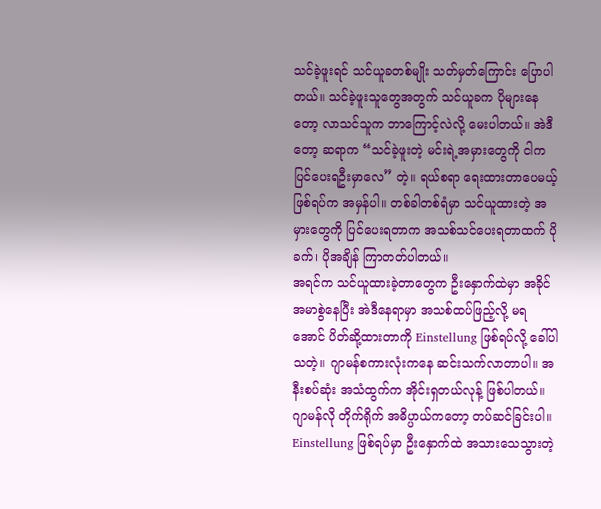သင်ခဲ့ဖူးရင် သင်ယူခတစ်မျိုး သတ်မှတ်ကြောင်း ပြောပါတယ်။ သင်ခဲ့ဖူးသူတွေအတွက် သင်ယူခက ပိုများနေတော့ လာသင်သူက ဘာကြောင့်လဲလို့ မေးပါတယ်။ အဲဒီတော့ ဆရာက “သင်ခဲ့ဖူးတဲ့ မင်းရဲ့အမှားတွေကို ငါက ပြင်ပေးရဦးမှာလေ” တဲ့။ ရယ်စရာ ရေးထားတာပေမယ့် ဖြစ်ရပ်က အမှန်ပါ။ တစ်ခါတစ်ရံမှာ သင်ယူထားတဲ့ အမှားတွေကို ပြင်ပေးရတာက အသစ်သင်ပေးရတာထက် ပိုခက်၊ ပိုအချိန် ကြာတတ်ပါတယ်။
အရင်က သင်ယူထားခဲ့တာတွေက ဦးနှောက်ထဲမှာ အခိုင်အမာစွဲနေပြီး အဲဒီနေရာမှာ အသစ်ထပ်ဖြည့်လို့ မရအောင် ပိတ်ဆို့ထားတာကို Einstellung ဖြစ်ရပ်လို့ ခေါ်ပါသတဲ့။ ဂျာမန်စကားလုံးကနေ ဆင်းသက်လာတာပါ။ အနီးစပ်ဆုံး အသံထွက်က အိုင်းရှတယ်လုန့် ဖြစ်ပါတယ်။ ဂျာမန်လို တိုက်ရိုက် အဓိပ္ပာယ်ကတော့ တပ်ဆင်ခြင်းပါ။ Einstellung ဖြစ်ရပ်မှာ ဦးနှောက်ထဲ အသားသေသွားတဲ့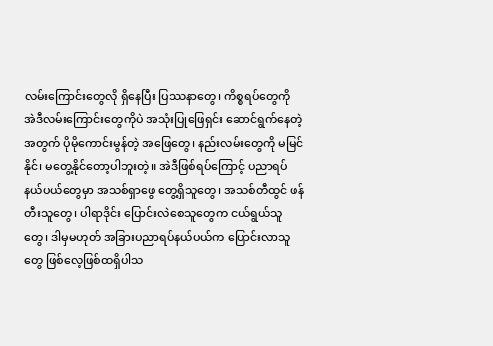လမ်းကြောင်းတွေလို ရှိနေပြီး ပြဿနာတွေ၊ ကိစ္စရပ်တွေကို အဲဒီလမ်းကြောင်းတွေကိုပဲ အသုံးပြုဖြေရှင်း ဆောင်ရွက်နေတဲ့အတွက် ပိုမိုကောင်းမွန်တဲ့ အဖြေတွေ၊ နည်းလမ်းတွေကို မမြင်နိုင်၊ မတွေ့နိုင်တော့ပါဘူးတဲ့။ အဲဒီဖြစ်ရပ်ကြောင့် ပညာရပ်နယ်ပယ်တွေမှာ အသစ်ရှာဖွေ တွေ့ရှိသူတွေ၊ အသစ်တီထွင် ဖန်တီးသူတွေ၊ ပါရာဒိုင်း ပြောင်းလဲစေသူတွေက ငယ်ရွယ်သူတွေ၊ ဒါမှမဟုတ် အခြားပညာရပ်နယ်ပယ်က ပြောင်းလာသူတွေ ဖြစ်လေ့ဖြစ်ထရှိပါသ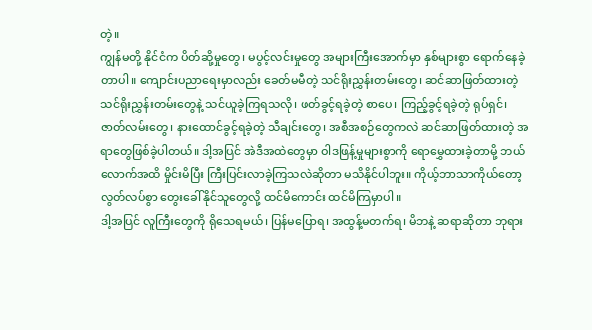တဲ့။
ကျွန်မတို့ နိုင်ငံက ပိတ်ဆို့မှုတွေ၊ မပွင့်လင်းမှုတွေ အများကြီးအောက်မှာ နှစ်များစွာ ရောက်နေခဲ့တာပါ။ ကျောင်းပညာရေးမှာလည်း ခေတ်မမီတဲ့ သင်ရိုးညွှန်းတမ်းတွေ၊ ဆင်ဆာဖြတ်ထားတဲ့ သင်ရိုးညွှန်းတမ်းတွေနဲ့ သင်ယူခဲ့ကြရသလို၊ ဖတ်ခွင့်ရခဲ့တဲ့ စာပေ၊ ကြည့်ခွင့်ရခဲ့တဲ့ ရုပ်ရှင်၊ ဇာတ်လမ်းတွေ၊ နားထောင်ခွင့်ရခဲ့တဲ့ သီချင်းတွေ၊ အစီအစဉ်တွေကလဲ ဆင်ဆာဖြတ်ထားတဲ့ အရာတွေဖြစ်ခဲ့ပါတယ်။ ဒါ့အပြင် အဲဒီအထဲတွေမှာ ဝါဒဖြန့်မှုများစွာကို ရောမွှေထားခဲ့တာမို့ ဘယ်လောက်အထိ မှိုင်းမိပြီး ကြီးပြင်းလာခဲ့ကြသလဲဆိုတာ မသိနိုင်ပါဘူး။ ကိုယ့်ဘာသာကိုယ်တော့ လွတ်လပ်စွာ တွေးခေါ်နိုင်သူတွေလို့ ထင်မိကောင်း ထင်မိကြမှာပါ။
ဒါ့အပြင် လူကြီးတွေကို ရိုသေရမယ်၊ ပြန်မပြောရ၊ အထွန့်မတက်ရ၊ မိဘနဲ့ ဆရာဆိုတာ ဘုရား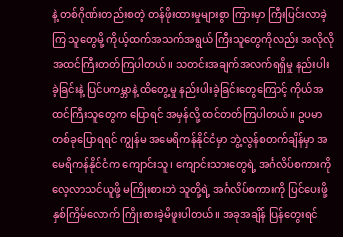နဲ့ တစ်ဂိုဏ်းတည်းစတဲ့ တန်ဖိုးထားမှုများစွာ ကြားမှာ ကြီးပြင်းလာခဲ့ကြ သူတွေမို့ ကိုယ့်ထက်အသက်အရွယ် ကြီးသူတွေကိုလည်း အလိုလို အထင်ကြီးတတ်ကြပါတယ်။ သတင်းအချက်အလက်ရရှိမှု နည်းပါးခဲ့ခြင်းနဲ့ ပြင်ပကမ္ဘာနဲ့ ထိတွေ့မှု နည်းပါးခဲ့ခြင်းတွေကြောင့် ကိုယ်အထင်ကြီးသူတွေက ပြောရင် အမှန်လို့ ထင်တတ်ကြပါတယ်။ ဥပမာ တစ်ခုပြောရရင် ကျွန်မ အမေရိကန်နိုင်ငံမှာ ဘွဲ့လွန်စတက်ချိန်မှာ အမေရိကန်နိုင်ငံက ကျောင်းသူ၊ ကျောင်းသားတွေရဲ့ အင်္ဂလိပ်စကားကို လေ့လာသင်ယူဖို့ မကြိုးစားဘဲ သူတို့ရဲ့ အင်္ဂလိပ်စကားကို ပြင်ပေးဖို့ နှစ်ကြိမ်လောက် ကြိုးစားခဲ့မိဖူးပါတယ်။ အခုအချိန် ပြန်တွေးရင်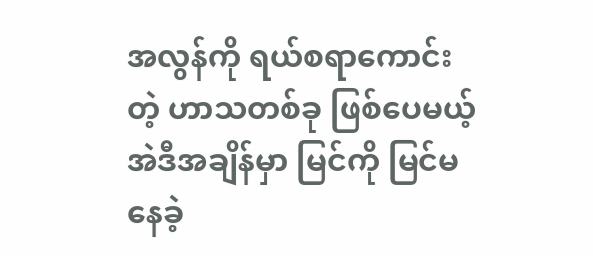အလွန်ကို ရယ်စရာကောင်းတဲ့ ဟာသတစ်ခု ဖြစ်ပေမယ့် အဲဒီအချိန်မှာ မြင်ကို မြင်မနေခဲ့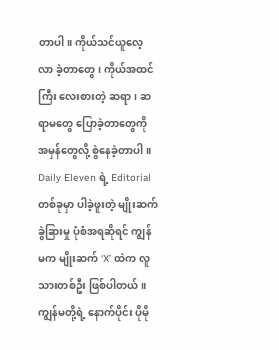တာပါ။ ကိုယ်သင်ယူလေ့လာ ခဲ့တာတွေ၊ ကိုယ်အထင်ကြီး လေးစားတဲ့ ဆရာ၊ ဆရာမတွေ ပြောခဲ့တာတွေကို အမှန်တွေလို့ စွဲနေခဲ့တာပါ။
Daily Eleven ရဲ့ Editorial တစ်ခုမှာ ပါခဲ့ဖူးတဲ့ မျိုးဆက်ခွဲခြားမှု ပုံစံအရဆိုရင် ကျွန်မက မျိုးဆက် ‘X’ ထဲက လူသားတစ်ဦး ဖြစ်ပါတယ်။ ကျွန်မတို့ရဲ့ နောက်ပိုင်း ပိုမို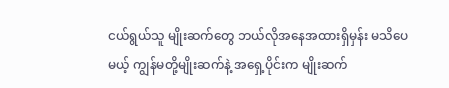ငယ်ရွယ်သူ မျိုးဆက်တွေ ဘယ်လိုအနေအထားရှိမှန်း မသိပေမယ့် ကျွန်မတို့မျိုးဆက်နဲ့ အရှေ့ပိုင်းက မျိုးဆက်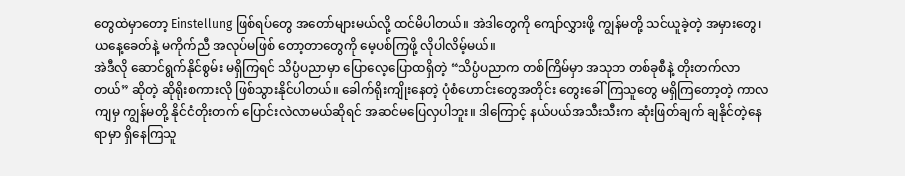တွေထဲမှာတော့ Einstellung ဖြစ်ရပ်တွေ အတော်များမယ်လို့ ထင်မိပါတယ်။ အဲဒါတွေကို ကျော်လွှားဖို့ ကျွန်မတို့ သင်ယူခဲ့တဲ့ အမှားတွေ၊ ယနေ့ခေတ်နဲ့ မကိုက်ညီ အလုပ်မဖြစ် တော့တာတွေကို မေ့ပစ်ကြဖို့ လိုပါလိမ့်မယ်။
အဲဒီလို ဆောင်ရွက်နိုင်စွမ်း မရှိကြရင် သိပ္ပံပညာမှာ ပြောလေ့ပြောထရှိတဲ့ “သိပ္ပံပညာက တစ်ကြိမ်မှာ အသုဘ တစ်ခုစီနဲ့ တိုးတက်လာတယ်” ဆိုတဲ့ ဆိုရိုးစကားလို ဖြစ်သွားနိုင်ပါတယ်။ ခေါက်ရိုးကျိုးနေတဲ့ ပုံစံဟောင်းတွေအတိုင်း တွေးခေါ်ကြသူတွေ မရှိကြတော့တဲ့ ကာလကျမှ ကျွန်မတို့ နိုင်ငံတိုးတက် ပြောင်းလဲလာမယ်ဆိုရင် အဆင်မပြေလှပါဘူး။ ဒါကြောင့် နယ်ပယ်အသီးသီးက ဆုံးဖြတ်ချက် ချနိုင်တဲ့နေရာမှာ ရှိနေကြသူ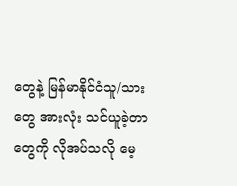တွေနဲ့ မြန်မာနိုင်ငံသူ/သားတွေ အားလုံး သင်ယူခဲ့တာတွေကို လိုအပ်သလို မေ့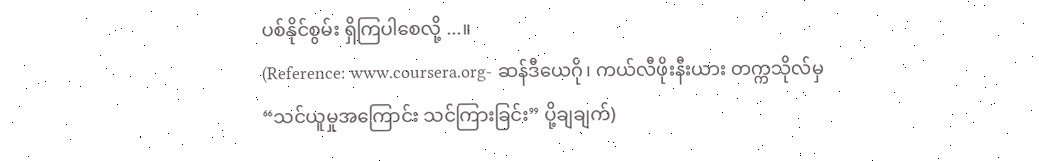ပစ်နိုင်စွမ်း ရှိကြပါစေလို့ ...။
(Reference: www.coursera.org- ဆန်ဒီယေဂို၊ ကယ်လီဖိုးနီးယား တက္ကသိုလ်မှ “သင်ယူမှုအကြောင်း သင်ကြားခြင်း” ပို့ချချက်)